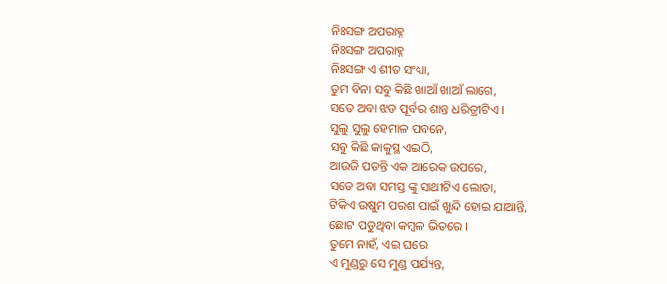ନିଃସଙ୍ଗ ଅପରାହ୍ନ
ନିଃସଙ୍ଗ ଅପରାହ୍ନ
ନିଃସଙ୍ଗ ଏ ଶୀତ ସଂଧ୍ୟା,
ତୁମ ବିନା ସବୁ କିଛି ଖାଆଁ ଖାଆଁ ଲାଗେ,
ସତେ ଅବା ଝଡ ପୂର୍ବର ଶାନ୍ତ ଧରିତ୍ରୀଟିଏ ।
ସୁଲୁ ସୁଲୁ ହେମାଳ ପବନେ,
ସବୁ କିଛି କାକୁସ୍ଥ ଏଇଠି,
ଆଉଜି ପଡନ୍ତି ଏକ ଆରେକ ଉପରେ,
ସତେ ଅବା ସମସ୍ତ ଙ୍କୁ ସାଥୀଟିଏ ଲୋଡା,
ଟିକିଏ ଉଷୁମ ପରଶ ପାଇଁ ଖୁନ୍ଦି ହୋଇ ଯାଆନ୍ତି,
ଛୋଟ ପଡୁଥିବା କମ୍ବଳ ଭିତରେ ।
ତୁମେ ନାହଁ, ଏଇ ଘରେ
ଏ ମୁଣ୍ଡରୁ ସେ ମୁଣ୍ଡ ପର୍ଯ୍ୟନ୍ତ,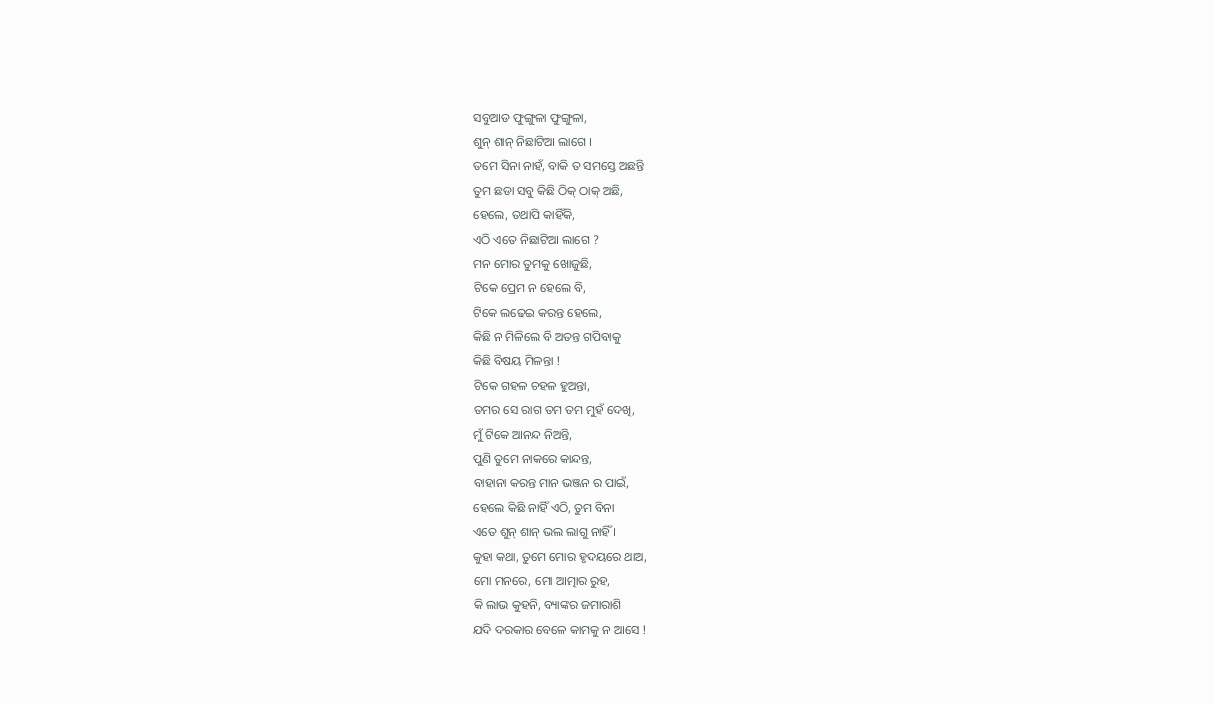ସବୁଆଡ ଫୁଙ୍ଗୁଳା ଫୁଙ୍ଗୁଳା,
ଶୁନ୍ ଶାନ୍ ନିଛାଟିଆ ଲାଗେ ।
ତମେ ସିନା ନାହଁ, ବାକି ତ ସମସ୍ତେ ଅଛନ୍ତି
ତୁମ ଛଡା ସବୁ କିଛି ଠିକ୍ ଠାକ୍ ଅଛି,
ହେଲେ, ତଥାପି କାହିଁକି,
ଏଠି ଏତେ ନିଛାଟିଆ ଲାଗେ ?
ମନ ମୋର ତୁମକୁ ଖୋଜୁଛି,
ଟିକେ ପ୍ରେମ ନ ହେଲେ ବି,
ଟିକେ ଲଢେଇ କରନ୍ତ ହେଲେ,
କିଛି ନ ମିଳିଲେ ବି ଅତନ୍ତ ଗପିବାକୁ
କିଛି ବିଷୟ ମିଳନ୍ତା !
ଟିକେ ଗହଳ ଚହଳ ହୁଅନ୍ତା,
ତମର ସେ ରାଗ ତମ ତମ ମୁହଁ ଦେଖି,
ମୁଁ ଟିକେ ଆନନ୍ଦ ନିଅନ୍ତି,
ପୁଣି ତୁମେ ନାକରେ କାନ୍ଦନ୍ତ,
ବାହାନା କରନ୍ତ ମାନ ଭଞ୍ଜନ ର ପାଇଁ,
ହେଲେ କିଛି ନାହିଁ ଏଠି, ତୁମ ବିନା
ଏତେ ଶୁନ୍ ଶାନ୍ ଭଲ ଲାଗୁ ନାହିଁ ।
କୁହା କଥା, ତୁମେ ମୋର ହୃଦୟରେ ଥାଅ,
ମୋ ମନରେ, ମୋ ଆତ୍ମାର ରୁହ,
କି ଲାଭ କୁହନି, ବ୍ୟାଙ୍କର ଜମାରାଶି
ଯଦି ଦରକାର ବେଳେ କାମକୁ ନ ଆସେ !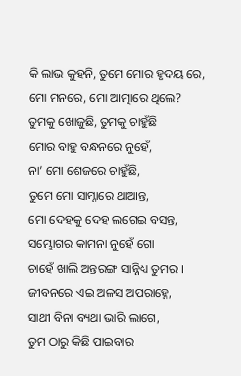କି ଲାଭ କୁହନି, ତୁମେ ମୋର ହୃଦୟ ରେ,
ମୋ ମନରେ, ମୋ ଆତ୍ମାରେ ଥିଲେ?
ତୁମକୁ ଖୋଜୁଛି, ତୁମକୁ ଚାହୁଁଛି
ମୋର ବାହୁ ବନ୍ଧନରେ ନୁହେଁ,
ନା’ ମୋ ଶେଜରେ ଚାହୁଁଛି,
ତୁମେ ମୋ ସାମ୍ନାରେ ଥାଆନ୍ତ,
ମୋ ଦେହକୁ ଦେହ ଲଗେଇ ବସନ୍ତ,
ସମ୍ଭୋଗର କାମନା ନୁହେଁ ଗୋ
ଚାହେଁ ଖାଲି ଅନ୍ତରଙ୍ଗ ସାନ୍ନିଧ୍ୟ ତୁମର ।
ଜୀବନରେ ଏଇ ଅଳସ ଅପରାହ୍ନେ,
ସାଥୀ ବିନା ବ୍ୟଥା ଭାରି ଲାଗେ,
ତୁମ ଠାରୁ କିଛି ପାଇବାର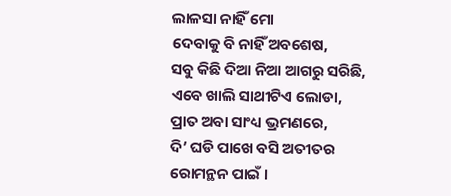ଲାଳସା ନାହିଁ ମୋ
ଦେବାକୁ ବି ନାହିଁ ଅବଶେଷ,
ସବୁ କିଛି ଦିଆ ନିଆ ଆଗରୁ ସରିଛି,
ଏବେ ଖାଲି ସାଥୀଟିଏ ଲୋଡା,
ପ୍ରାତ ଅବା ସାଂଧ୍ୟ ଭ୍ରମଣରେ,
ଦି’ ଘଡି ପାଖେ ବସି ଅତୀତର
ରୋମନ୍ଥନ ପାଇଁ ।